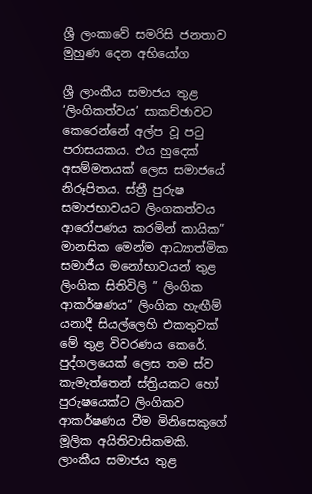ශ්‍රී ලංකාවේ සමරිසි ජනතාව මුහුණ දෙන අභියෝග

ශ්‍රී ලාංකීය සමාජය තුළ ‘ලිංගිකත්වය’ සාකච්ඡාවට කෙරෙන්නේ අල්ප වූ පටු පරාසයකය. එය හුදෙක් අසම්මතයක් ලෙස සමාජයේ නිරූපිතය. ස්ත්‍රී පුරුෂ සමාජභාවයට ලිංගකත්වය ආරෝපණය කරමින් කායික” මානසික මෙන්ම ආධ්‍යාත්මික සමාජීය මනෝභාවයන් තුළ ලිංගික සිතිවිලි ” ලිංගික ආකර්ෂණය” ලිංගික හැඟීම් යනාදී සියල්ලෙහි එකතුවක් මේ තුළ විවරණය කෙරේ. පුද්ගලයෙක් ලෙස තම ස්ව කැමැත්තෙන් ස්ත්‍රියකට හෝ පුරුෂයෙක්ට ලිංගිකව ආකර්ෂණය වීම මිනිසෙකුගේ මූලික අයිතිවාසිකමකි. ලාංකීය සමාජය තුළ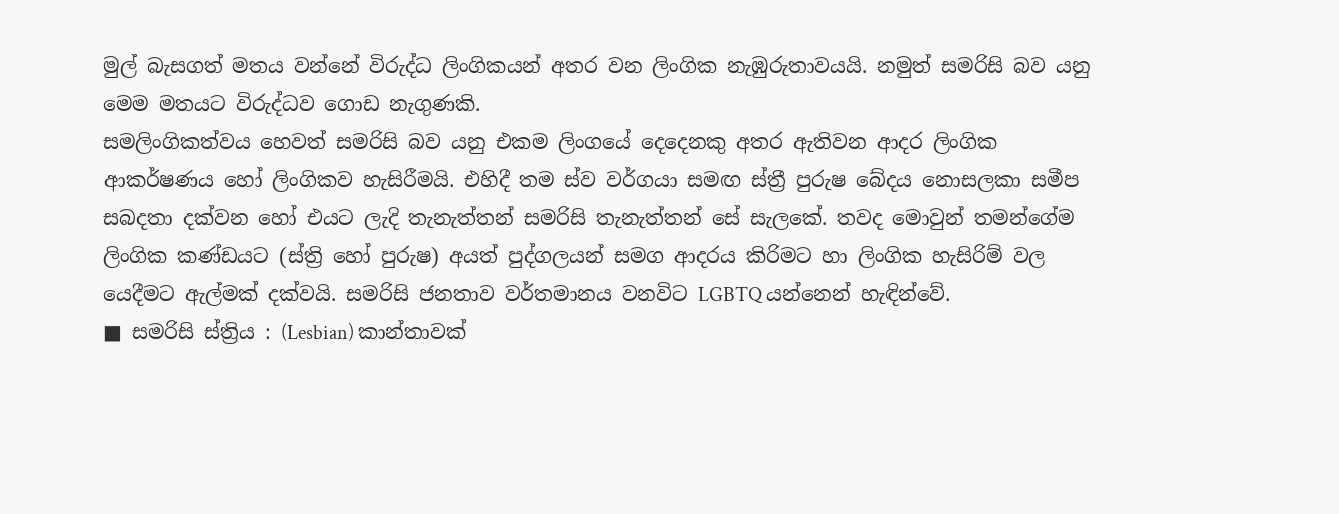මුල් බැසගත් මතය වන්නේ විරුද්ධ ලිංගිකයන් අතර වන ලිංගික නැඹුරුතාවයයි. නමුත් සමරිසි බව යනු මෙම මතයට විරුද්ධව ගොඩ නැගුණකි.
සමලිංගිකත්වය හෙවත් සමරිසි බව යනු එකම ලිංගයේ දෙදෙනකු අතර ඇතිවන ආදර ලිංගික ආකර්ෂණය හෝ ලිංගිකව හැසිරීමයි. එහිදී තම ස්ව වර්ගයා සමඟ ස්ත්‍රී පුරුෂ බේදය නොසලකා සමීප සබදතා දක්වන හෝ එයට ලැදි තැනැත්තන් සමරිසි තැනැත්තන් සේ සැලකේ. තවද මොවුන් තමන්ගේම ලිංගික කණ්ඩයට (ස්ත්‍රි හෝ පුරුෂ) අයත් පුද්ගලයන් සමග ආදරය කිරිමට හා ලිංගික හැසිරිම් වල යෙදීමට ඇල්මක් දක්වයි. සමරිසි ජනතාව වර්තමානය වනවිට LGBTQ යන්නෙන් හැඳින්වේ.
■ සමරිසි ස්ත්‍රිය : (Lesbian) කාන්තාවක්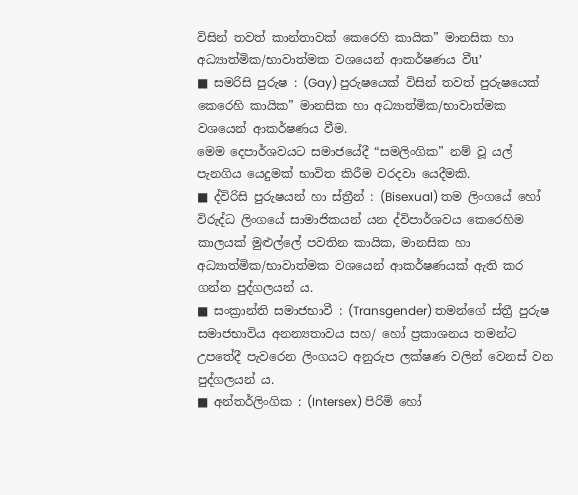විසින් තවත් කාන්තාවක් කෙරෙහි කායික” මානසික හා අධ්‍යාත්මික/භාවාත්මක වශයෙන් ආකර්ෂණය වීu’
■ සමරිසි පුරුෂ : (Gay) පුරුෂයෙක් විසින් තවත් පුරුෂයෙක් කෙරෙහි කායික” මානසික හා අධ්‍යාත්මික/භාවාත්මක වශයෙන් ආකර්ෂණය වීම.
මෙම දෙපාර්ශවයට සමාජයේදී “සමලිංගික” නම් වූ යල් පැනගිය යෙදුමක් භාවිත කිරීම වරදවා යෙදීමකි.
■ ද්විරිසි පුරුෂයන් හා ස්ත්‍රීන් : (Bisexual) තම ලිංගයේ හෝ විරුද්ධ ලිංගයේ සාමාජිකයන් යන ද්විපාර්ශවය කෙරෙහිම කාලයක් මුළුල්ලේ පවතින කායික, මානසික හා අධ්‍යාත්මික/භාවාත්මක වශයෙන් ආකර්ෂණයක් ඇති කර ගන්න පුද්ගලයන් ය.
■ සංක්‍රාන්ති සමාජභාවී : (Transgender) තමන්ගේ ස්ත්‍රී පුරුෂ සමාජභාවිය අනන්‍යතාවය සහ/ හෝ ප්‍රකාශනය තමන්ට උපතේදී පැවරෙන ලිංගයට අනුරුප ලක්ෂණ වලින් වෙනස් වන පුද්ගලයන් ය.
■ අන්තර්ලිංගික : (Intersex) පිරිමි හෝ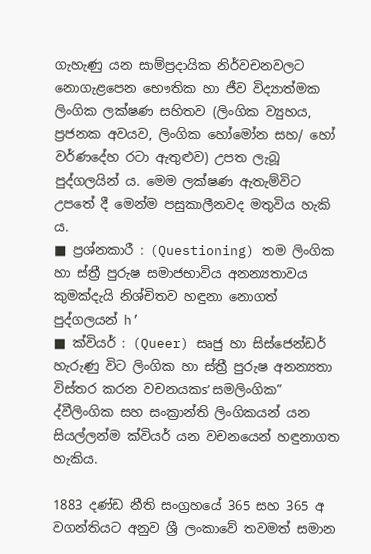ගැහැණු යන සාම්ප්‍රදායික නිර්වචනවලට නොගැළපෙන භෞතික හා ජීව විද්‍යාත්මක ලිංගික ලක්ෂණ සහිතව (ලිංගික ව්‍යුහය, ප්‍රජනක අවයව, ලිංගික හෝමෝන සහ/ හෝ වර්ණදේහ රටා ඇතුළුව) උපත ලැබූ පුද්ගලයින් ය. මෙම ලක්ෂණ ඇතැම්විට උපතේ දී මෙන්ම පසුකාලීනවද මතුවිය හැකි ය.
■ ප්‍රශ්නකාරී : (Questioning) තම ලිංගික හා ස්ත්‍රී පුරුෂ සමාජභාවිය අනන්‍යතාවය කුමක්දැයි නිශ්චිතව හඳුනා නොගත් පුද්ගලයන් h’
■ ක්වියර් : (Queer) සෘජු හා සිස්ජෙන්ඩර් හැරුණු විට ලිංගික හා ස්ත්‍රී පුරුෂ අනන්‍යතා විස්තර කරන වචනයකs’ සමලිංගික” ද්වීලිංගික සහ සංක්‍රාන්ති ලිංගිකයන් යන සියල්ලන්ම ක්වියර් යන වචනයෙන් හඳුනාගත හැකිය.

1883 දණ්ඩ නීති සංග්‍රහයේ 365 සහ 365 අ වගන්තියට අනුව ශ්‍රී ලංකාවේ තවමත් සමාන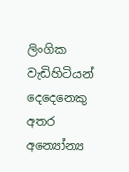ලිංගික වැඩිහිටියන් දෙදෙනෙකු අතර අන්‍යෝන්‍ය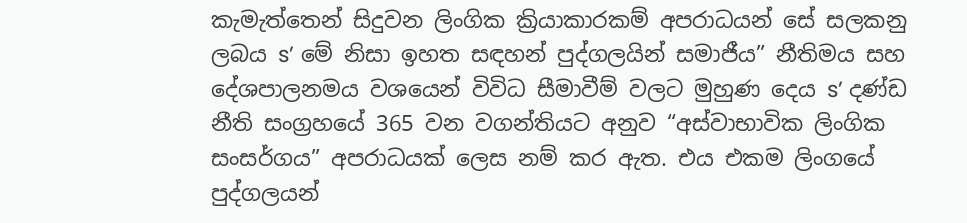කැමැත්තෙන් සිදුවන ලිංගික ක්‍රියාකාරකම් අපරාධයන් සේ සලකනු ලබය s’ මේ නිසා ඉහත සඳහන් පුද්ගලයින් සමාජීය” නීතිමය සහ දේශපාලනමය වශයෙන් විවිධ සීමාවීම් වලට මුහුණ දෙය s’ දණ්ඩ නීති සංග්‍රහයේ 365 වන වගන්තියට අනුව “අස්වාභාවික ලිංගික සංසර්ගය” අපරාධයක් ලෙස නම් කර ඇත. එය එකම ලිංගයේ පුද්ගලයන්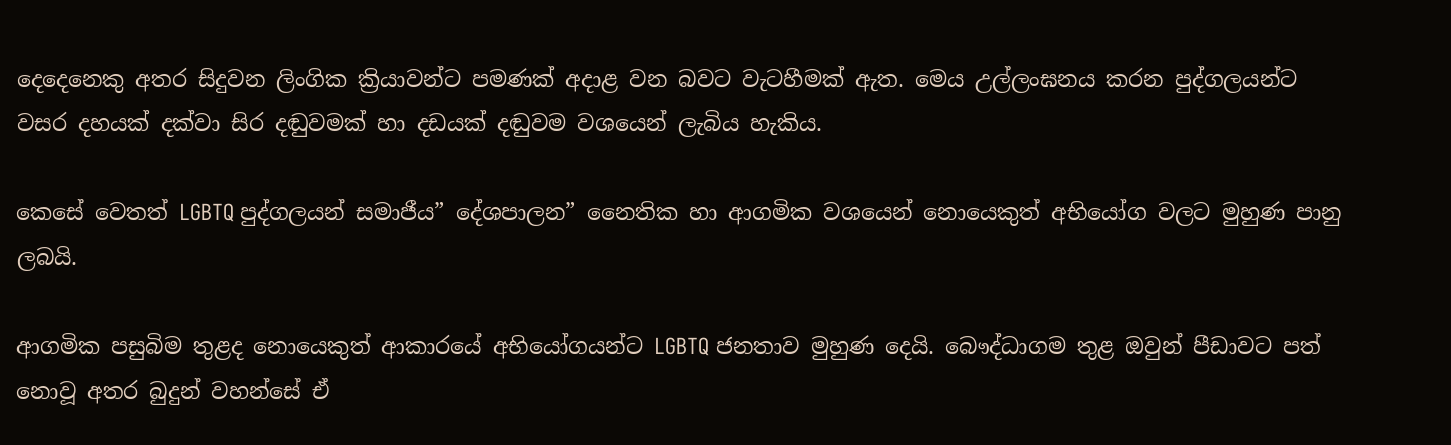දෙදෙනෙකු අතර සිදුවන ලිංගික ක්‍රියාවන්ට පමණක් අදාළ වන බවට වැටහීමක් ඇත. මෙය උල්ලංඝනය කරන පුද්ගලයන්ට වසර දහයක් දක්වා සිර දඬුවමක් හා දඩයක් දඬුවම වශයෙන් ලැබිය හැකිය.

කෙසේ වෙතත් LGBTQ පුද්ගලයන් සමාජීය” දේශපාලන” නෛතික හා ආගමික වශයෙන් නොයෙකුත් අභියෝග වලට මුහුණ පානු ලබයි.

ආගමික පසුබිම තුළද නොයෙකුත් ආකාරයේ අභියෝගයන්ට LGBTQ ජනතාව මුහුණ දෙයි. බෞද්ධාගම තුළ ඔවුන් පීඩාවට පත් නොවූ අතර බුදුන් වහන්සේ ඒ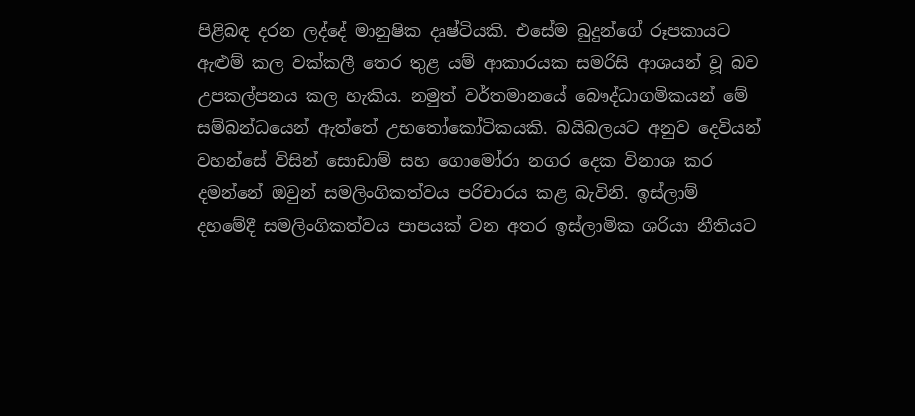පිළිබඳ දරන ලද්දේ මානුෂික දෘෂ්ටියකි. එසේම බුදුන්ගේ රූපකායට ඇළුම් කල වක්කලී තෙර තුළ යම් ආකාරයක සමරිසි ආශයන් වූ බව උපකල්පනය කල හැකිය. නමුත් වර්තමානයේ බෞද්ධාගමිකයන් මේ සම්බන්ධයෙන් ඇත්තේ උභතෝකෝටිකයකි. බයිබලයට අනුව දෙවියන් වහන්සේ විසින් සොඩාම් සහ ගොමෝරා නගර දෙක විනාශ කර දමන්නේ ඔවුන් සමලිංගිකත්වය පරිචාරය කළ බැවිනි. ඉස්ලාම් දහමේදී සමලිංගිකත්වය පාපයක් වන අතර ඉස්ලාමික ශරියා නීතියට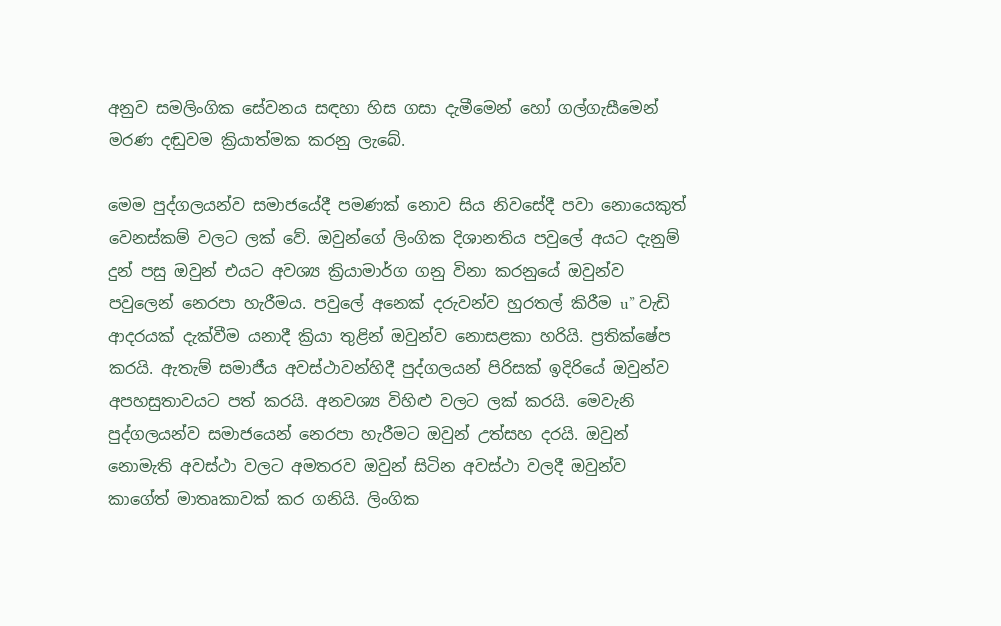අනුව සමලිංගික සේවනය සඳහා හිස ගසා දැමීමෙන් හෝ ගල්ගැසීමෙන් මරණ දඬුවම ක්‍රියාත්මක කරනු ලැබේ.

මෙම පුද්ගලයන්ව සමාජයේදී පමණක් නොව සිය නිවසේදී පවා නොයෙකුත් වෙනස්කම් වලට ලක් වේ. ඔවුන්ගේ ලිංගික දිශානතිය පවුලේ අයට දැනුම් දුන් පසු ඔවුන් එයට අවශ්‍ය ක්‍රියාමාර්ග ගනු විනා කරනුයේ ඔවුන්ව පවුලෙන් නෙරපා හැරීමය. පවුලේ අනෙක් දරුවන්ව හුරතල් කිරීම u” වැඩි ආදරයක් දැක්වීම යනාදී ක්‍රියා තුළින් ඔවුන්ව නොසළකා හරියි. ප්‍රතික්ෂේප කරයි. ඇතැම් සමාජීය අවස්ථාවන්හිදී පුද්ගලයන් පිරිසක් ඉදිරියේ ඔවුන්ව අපහසුතාවයට පත් කරයි. අනවශ්‍ය විහිළු වලට ලක් කරයි. මෙවැනි පුද්ගලයන්ව සමාජයෙන් නෙරපා හැරීමට ඔවුන් උත්සහ දරයි. ඔවුන් නොමැති අවස්ථා වලට අමතරව ඔවුන් සිටින අවස්ථා වලදී ඔවුන්ව කාගේත් මාතෘකාවක් කර ගනියි. ලිංගික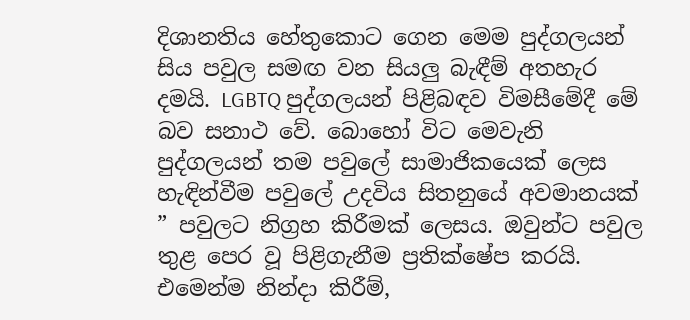දිශානතිය හේතුකොට ගෙන මෙම පුද්ගලයන් සිය පවුල සමඟ වන සියලු බැඳීම් අතහැර දමයි. LGBTQ පුද්ගලයන් පිළිබඳව විමසීමේදී මේ බව සනාථ වේ. බොහෝ විට මෙවැනි පුද්ගලයන් තම පවුලේ සාමාජිකයෙක් ලෙස හැඳින්වීම පවුලේ උදවිය සිතනුයේ අවමානයක් ” පවුලට නිග්‍රහ කිරීමක් ලෙසය. ඔවුන්ට පවුල තුළ පෙර වූ පිළිගැනීම ප්‍රතික්ෂේප කරයි. එමෙන්ම නින්දා කිරීම්,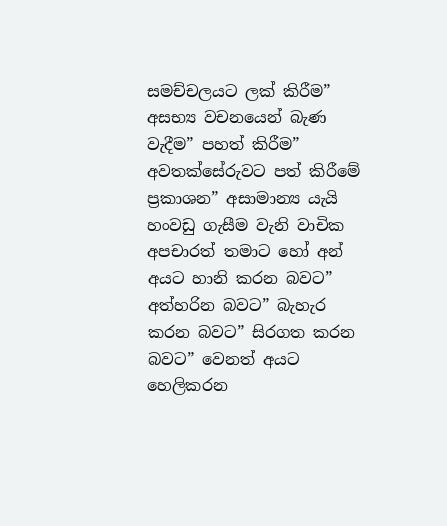සමච්චලයට ලක් කිරීම” අසභ්‍ය වචනයෙන් බැණ වැදීම” පහත් කිරීම” අවතක්සේරුවට පත් කිරීමේ ප්‍රකාශන” අසාමාන්‍ය යැයි හංවඩු ගැසීම වැනි වාචික අපචාරත් තමාට හෝ අන් අයට හානි කරන බවට” අත්හරින බවට” බැහැර කරන බවට” සිරගත කරන බවට” වෙනත් අයට හෙලිකරන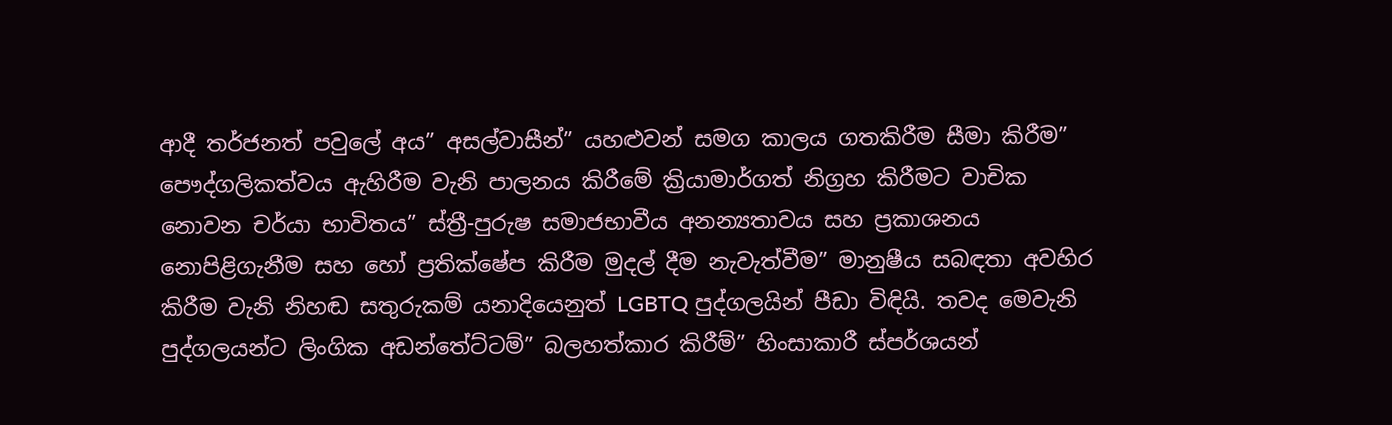ආදී තර්ජනත් පවුලේ අය” අසල්වාසීන්” යහළුවන් සමග කාලය ගතකිරීම සීමා කිරීම” පෞද්ගලිකත්වය ඇහිරීම වැනි පාලනය කිරීමේ ක්‍රියාමාර්ගත් නිග්‍රහ කිරීමට වාචික නොවන චර්යා භාවිතය” ස්ත්‍රී-පුරුෂ සමාජභාවීය අනන්‍යතාවය සහ ප්‍රකාශනය නොපිළිගැනීම සහ හෝ ප්‍රතික්ෂේප කිරීම මුදල් දීම නැවැත්වීම” මානුෂීය සබඳතා අවහිර කිරීම වැනි නිහඬ සතුරුකම් යනාදියෙනුත් LGBTQ පුද්ගලයින් පීඩා විඳියි. තවද මෙවැනි පුද්ගලයන්ට ලිංගික අඩන්තේට්ටම්” බලහත්කාර කිරීම්” හිංසාකාරී ස්පර්ශයන්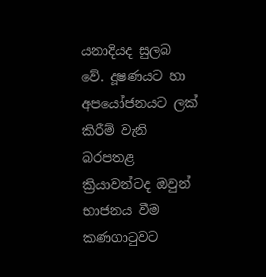යනාදියද සුලබ වේ. දූෂණයට හා අපයෝජනයට ලක් කිරීම් වැනි බරපතළ ක්‍රියාවන්ටද ඔවුන් භාජනය වීම කණගාටුවට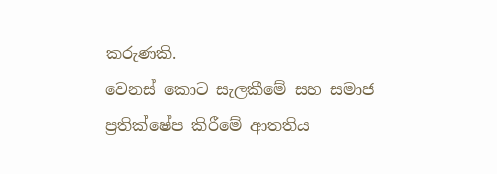කරුණකි.
වෙනස් කොට සැලකීමේ සහ සමාජ ප්‍රතික්ෂේප කිරීමේ ආතතිය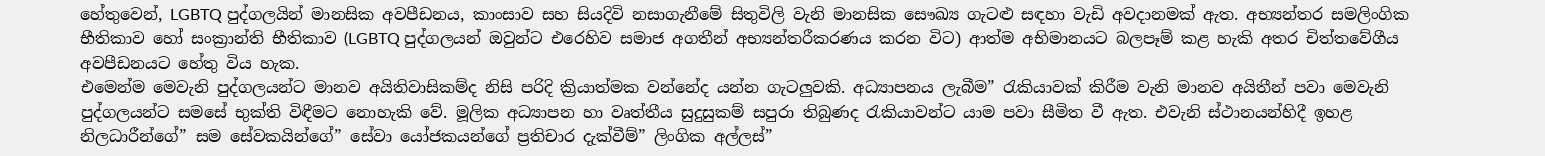හේතුවෙන්, LGBTQ පුද්ගලයින් මානසික අවපීඩනය, කාංසාව සහ සියදිවි නසාගැනීමේ සිතුවිලි වැනි මානසික සෞඛ්‍ය ගැටළු සඳහා වැඩි අවදානමක් ඇත. අභ්‍යන්තර සමලිංගික භීතිකාව හෝ සංක්‍රාන්ති භීතිකාව (LGBTQ පුද්ගලයන් ඔවුන්ට එරෙහිව සමාජ අගතීන් අභ්‍යන්තරීකරණය කරන විට) ආත්ම අභිමානයට බලපෑම් කළ හැකි අතර චිත්තවේගීය අවපීඩනයට හේතු විය හැක.
එමෙන්ම මෙවැනි පුද්ගලයන්ට මානව අයිතිවාසිකම්ද නිසි පරිදි ක්‍රියාත්මක වන්නේද යන්න ගැටලුවකි. අධ්‍යාපනය ලැබීම” රැකියාවක් කිරීම වැනි මානව අයිතීන් පවා මෙවැනි පුද්ගලයන්ට සමසේ භුක්ති විඳීමට නොහැකි වේ. මූලික අධ්‍යාපන හා වෘත්තීය සුදුසුකම් සපුරා තිබුණද රැකියාවන්ට යාම පවා සීමිත වී ඇත. එවැනි ස්ථානයන්හිදී ඉහළ නිලධාරීන්ගේ” සම සේවකයින්ගේ” සේවා යෝජකයන්ගේ ප්‍රතිචාර දැක්වීම්” ලිංගික අල්ලස්”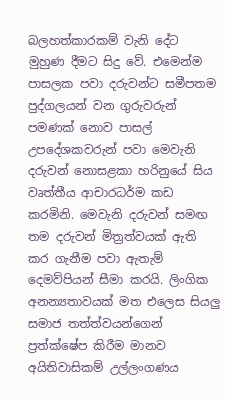බලහත්කාරකම් වැනි දේට මුහුණ දීමට සිදු වේ. එමෙන්ම පාසලක පවා දරුවන්ට සමීපතම පුද්ගලයන් වන ගුරුවරුන් පමණක් නොව පාසල් උපදේශකවරුන් පවා මෙවැනි දරුවන් නොසළකා හරිනුයේ සිය වෘත්තීය ආචාරධර්ම කඩ කරමිනි. මෙවැනි දරුවන් සමඟ තම දරුවන් මිත්‍රත්වයක් ඇති කර ගැනීම පවා ඇතැම් දෙමව්පියන් සීමා කරයි. ලිංගික අනන්‍යතාවයක් මත එලෙස සියලු සමාජ තත්ත්වයන්ගෙන් ප්‍රත්ක්ෂේප කිරීම මානව අයිතිවාසිකම් උල්ලංගණය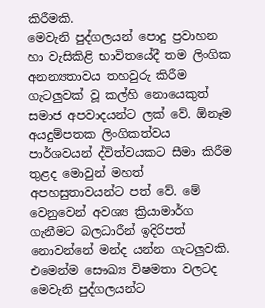කිරීමකි.
මෙවැනි පුද්ගලයන් පොදු ප්‍රවාහන හා වැසිකිළි භාවිතයේදී තම ලිංගික අනන්‍යතාවය තහවුරු කිරීම ගැටලුවක් වූ කල්හි නොයෙකුත් සමාජ අපවාදයන්ට ලක් වේ. ඕනෑම අයදුම්පතක ලිංගිකත්වය පාර්ශවයන් ද්විත්වයකට සීමා කිරීම තුළද මොවුන් මහත් අපහසුතාවයන්ට පත් වේ. මේ වෙනුවෙන් අවශ්‍ය ක්‍රියාමාර්ග ගැනීමට බලධාරීන් ඉදිරිපත් නොවන්නේ මන්ද යන්න ගැටලුවකි. එමෙන්ම සෞඛ්‍ය විෂමතා වලටද මෙවැනි පුද්ගලයන්ට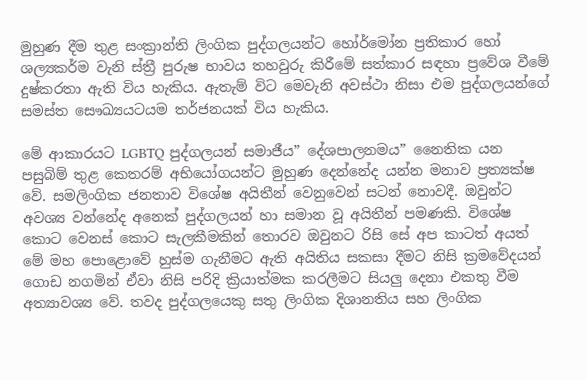මුහුණ දීම තුළ සංක්‍රාන්ති ලිංගික පුද්ගලයන්ට හෝර්මෝන ප්‍රතිකාර හෝ ශල්‍යකර්ම වැනි ස්ත්‍රී පුරුෂ භාවය තහවුරු කිරීමේ සත්කාර සඳහා ප්‍රවේශ වීමේ දුෂ්කරතා ඇති විය හැකිය. ඇතැම් විට මෙවැනි අවස්ථා නිසා එම පුද්ගලයන්ගේ සමස්ත සෞඛ්‍යයටයම තර්ජනයක් විය හැකිය.

මේ ආකාරයට LGBTQ පුද්ගලයන් සමාජීය” දේශපාලනමය” නෛතික යන පසුබිම් තුළ කෙතරම් අභියෝගයන්ට මුහුණ දෙන්නේද යන්න මනාව ප්‍රත්‍යක්ෂ වේ. සමලිංගික ජනතාව විශේෂ අයිතීන් වෙනුවෙන් සටන් නොවදී. ඔවුන්ට අවශ්‍ය වන්නේද අනෙක් පුද්ගලයන් හා සමාන වූ අයිතීන් පමණකි. විශේෂ කොට වෙනස් කොට සැලකීමකින් තොරව ඔවුනට රිසි සේ අප කාටත් අයත් මේ මහ පොළොවේ හුස්ම ගැනීමට ඇති අයිතිය සකසා දීමට නිසි ක්‍රමවේදයන් ගොඩ නගමින් ඒවා නිසි පරිදි ක්‍රියාත්මක කරලීමට සියලු දෙනා එකතු වීම අත්‍යාවශ්‍ය වේ. තවද පුද්ගලයෙකු සතු ලිංගික දිශානතිය සහ ලිංගික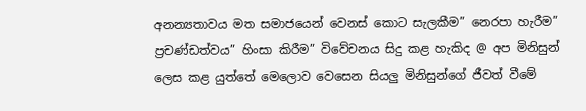අනන්‍යතාවය මත සමාජයෙන් වෙනස් කොට සැලකීම” නෙරපා හැරීම” ප්‍රචණ්ඩත්වය” හිංසා කිරීම” විවේචනය සිදු කළ හැකිද @ අප මිනිසුන් ලෙස කළ යුත්තේ මෙලොව වෙසෙන සියලු මිනිසුන්ගේ ජීවත් වීමේ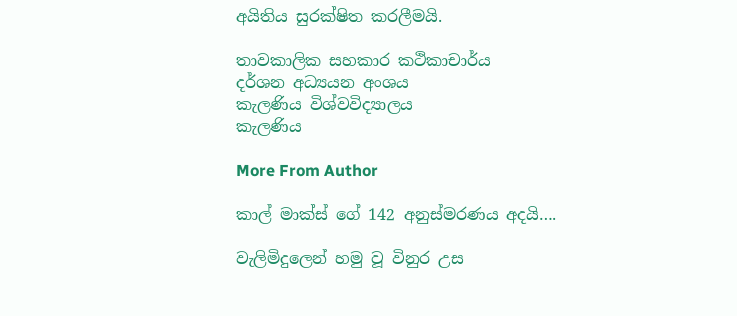අයිතිය සුරක්ෂිත කරලීමයි.

තාවකාලික සහකාර කථිකාචාර්ය
දර්ශන අධ්‍යයන අංශය
කැලණිය විශ්වවිද්‍යාලය
කැලණිය

More From Author

කාල් මාක්ස් ගේ 142 අනුස්මරණය අදයි….

වැලිමිදුලෙන් හමු වූ විනුර උස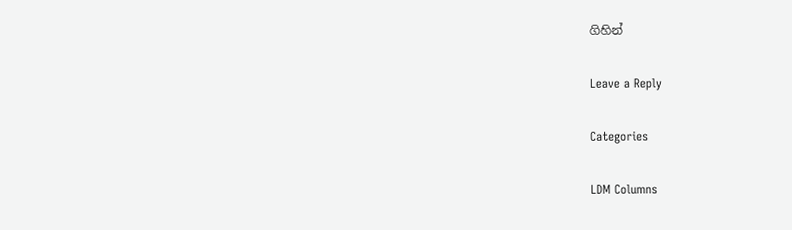ගිහින්

Leave a Reply

Categories

LDM Columns